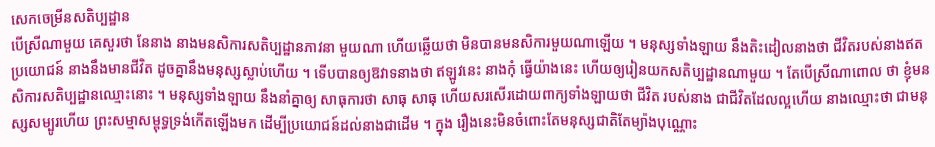សេកចេម្រីនសតិប្បដ្ឋាន
បើស្រីណាមួយ គេសួរថា នែនាង នាងមនសិការសតិប្បដ្ឋានភាវនា មួយណា ហើយឆ្លើយថា មិនបានមនសិការមួយណាឡើយ ។ មនុស្សទាំងឡាយ នឹងតិះដៀលនាងថា ជីវិតរបស់នាងឥតប្រយោជន៍ នាងនឹងមានជីវិត ដូចគ្នានឹងមនុស្សស្លាប់ហើយ ។ ទើបបានឲ្យឱវាទនាងថា ឥឡូវនេះ នាងកុំ ធ្វើយ៉ាងនេះ ហើយឲ្យរៀនយកសតិប្បដ្ឋានណាមួយ ។ តែបើស្រីណាពោល ថា ខ្ញុំមនសិការសតិប្បដ្ឋានឈ្មោះនោះ ។ មនុស្សទាំងឡាយ នឹងនាំគ្នាឲ្យ សាធុការថា សាធុ សាធុ ហើយសរសើរដោយពាក្យទាំងឡាយថា ជីវិត របស់នាង ជាជីវិតដែលល្អហើយ នាងឈ្មោះថា ជាមនុស្សសម្បូរហើយ ព្រះសម្មាសម្ពុទ្ធទ្រង់កើតឡើងមក ដើម្បីប្រយោជន៍ដល់នាងជាដើម ។ ក្នុង រឿងនេះមិនចំពោះតែមនុស្សជាតិតែម្យ៉ាងបុណ្ណោះ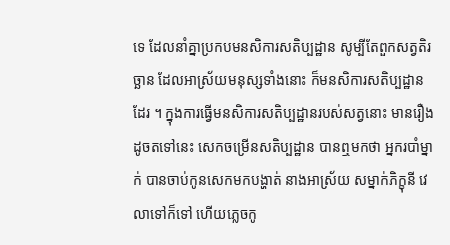ទេ ដែលនាំគ្នាប្រកបមនសិការសតិប្បដ្ឋាន សូម្បីតែពួកសត្វតិរច្ឆាន ដែលអាស្រ័យមនុស្សទាំងនោះ ក៏មនសិការសតិប្បដ្ឋានដែរ ។ ក្នុងការធ្វើមនសិការសតិប្បដ្ឋានរបស់សត្វនោះ មានរឿងដូចតទៅនេះ សេកចម្រើនសតិប្បដ្ឋាន បានឮមកថា អ្នករបាំម្នាក់ បានចាប់កូនសេកមកបង្ហាត់ នាងអាស្រ័យ សម្នាក់ភិក្ខុនី វេលាទៅក៏ទៅ ហើយភ្លេចកូ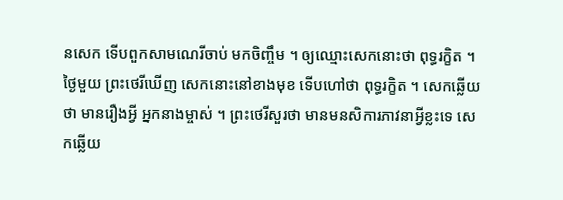នសេក ទើបពួកសាមណេរីចាប់ មកចិញ្ចឹម ។ ឲ្យឈ្មោះសេកនោះថា ពុទ្ធរក្ខិត ។ ថ្ងៃមួយ ព្រះថេរីឃើញ សេកនោះនៅខាងមុខ ទើបហៅថា ពុទ្ធរក្ខិត ។ សេកឆ្លើយថា មានរឿងអ្វី អ្នកនាងម្ចាស់ ។ ព្រះថេរីសួរថា មានមនសិការភាវនាអ្វីខ្លះទេ សេកឆ្លើយ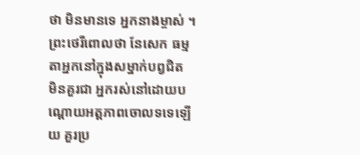ថា មិនមានទេ អ្នកនាងម្ចាស់ ។ ព្រះថេរីពោលថា នែសេក ធម្មតាអ្នកនៅក្នុងសម្នាក់បព្វជិត មិនគួរជា អ្នករស់នៅដោយបណ្តោយអត្តភាពចោលទទេឡើយ គួរប្រ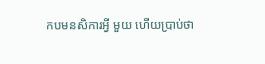កបមនសិការអ្វី មួយ ហើយប្រាប់ថា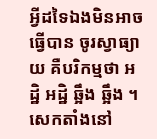អ្វីដទៃឯងមិនអាចធ្វើបាន ចូរស្វាធ្យាយ គឺបរិកម្មថា អដ្ឋិ អដ្ឋិ ឆ្អឹង ឆ្អឹង ។ សេកតាំងនៅ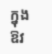ក្នុងឱវ